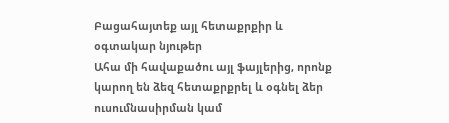Բացահայտեք այլ հետաքրքիր և օգտակար նյութեր
Ահա մի հավաքածու այլ ֆայլերից, որոնք կարող են ձեզ հետաքրքրել և օգնել ձեր ուսումնասիրման կամ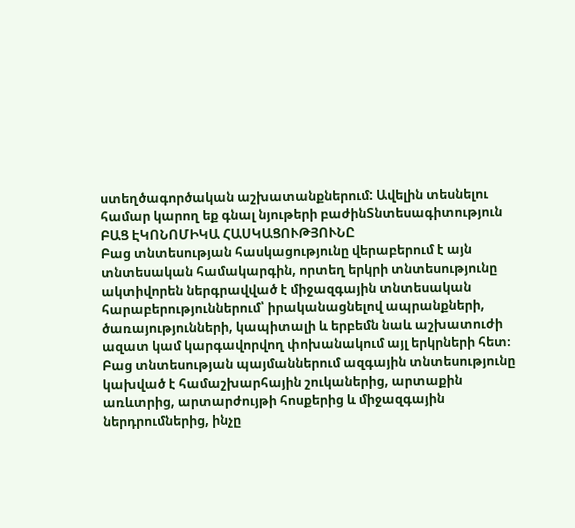ստեղծագործական աշխատանքներում: Ավելին տեսնելու համար կարող եք գնալ նյութերի բաժինՏնտեսագիտություն
ԲԱՑ ԷԿՈՆՈՄԻԿԱ ՀԱՍԿԱՑՈՒԹՅՈՒՆԸ
Բաց տնտեսության հասկացությունը վերաբերում է այն տնտեսական համակարգին, որտեղ երկրի տնտեսությունը ակտիվորեն ներգրավված է միջազգային տնտեսական հարաբերություններում՝ իրականացնելով ապրանքների, ծառայությունների, կապիտալի և երբեմն նաև աշխատուժի ազատ կամ կարգավորվող փոխանակում այլ երկրների հետ։ Բաց տնտեսության պայմաններում ազգային տնտեսությունը կախված է համաշխարհային շուկաներից, արտաքին առևտրից, արտարժույթի հոսքերից և միջազգային ներդրումներից, ինչը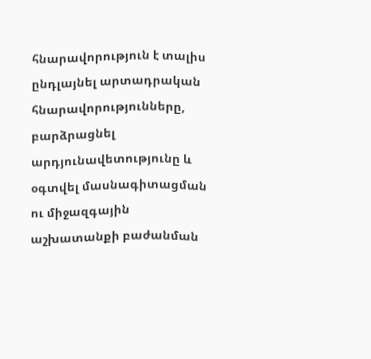հնարավորություն է տալիս ընդլայնել արտադրական հնարավորությունները, բարձրացնել արդյունավետությունը և օգտվել մասնագիտացման ու միջազգային աշխատանքի բաժանման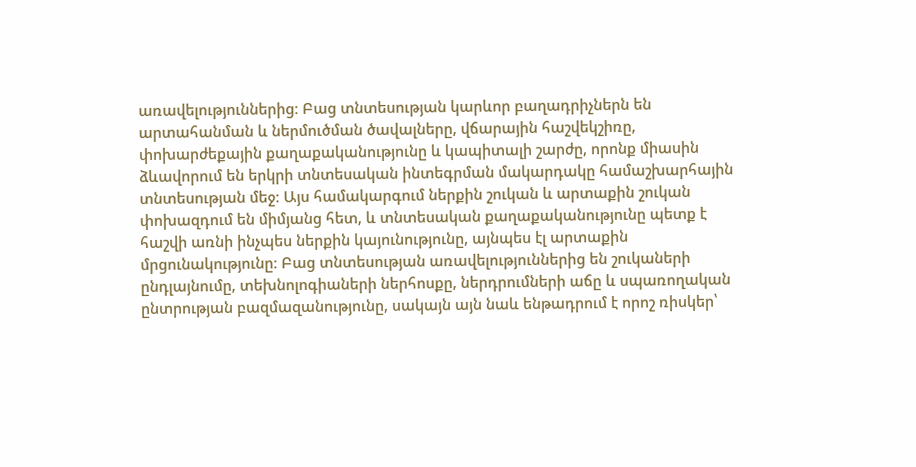առավելություններից։ Բաց տնտեսության կարևոր բաղադրիչներն են արտահանման և ներմուծման ծավալները, վճարային հաշվեկշիռը, փոխարժեքային քաղաքականությունը և կապիտալի շարժը, որոնք միասին ձևավորում են երկրի տնտեսական ինտեգրման մակարդակը համաշխարհային տնտեսության մեջ։ Այս համակարգում ներքին շուկան և արտաքին շուկան փոխազդում են միմյանց հետ, և տնտեսական քաղաքականությունը պետք է հաշվի առնի ինչպես ներքին կայունությունը, այնպես էլ արտաքին մրցունակությունը։ Բաց տնտեսության առավելություններից են շուկաների ընդլայնումը, տեխնոլոգիաների ներհոսքը, ներդրումների աճը և սպառողական ընտրության բազմազանությունը, սակայն այն նաև ենթադրում է որոշ ռիսկեր՝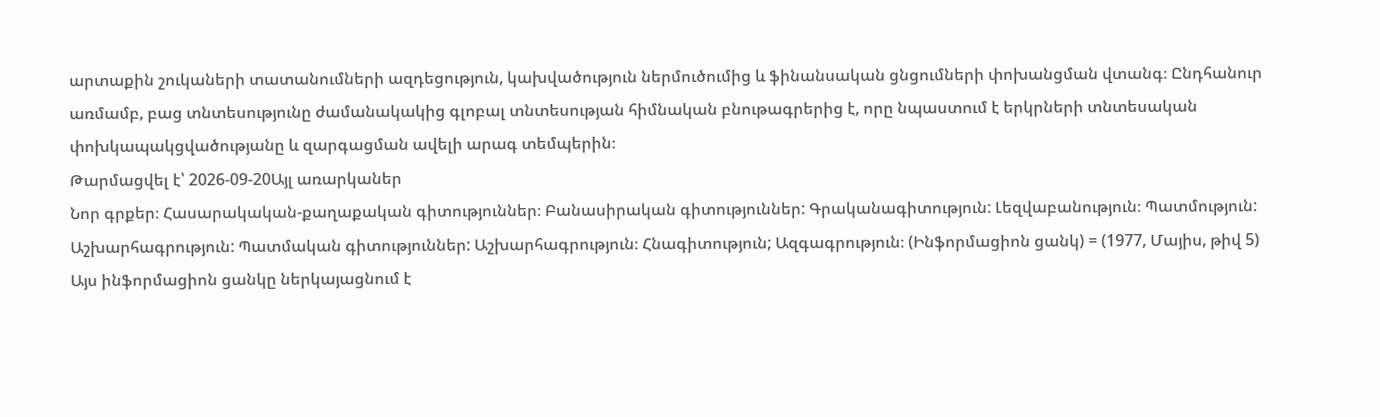արտաքին շուկաների տատանումների ազդեցություն, կախվածություն ներմուծումից և ֆինանսական ցնցումների փոխանցման վտանգ։ Ընդհանուր առմամբ, բաց տնտեսությունը ժամանակակից գլոբալ տնտեսության հիմնական բնութագրերից է, որը նպաստում է երկրների տնտեսական փոխկապակցվածությանը և զարգացման ավելի արագ տեմպերին։
Թարմացվել է՝ 2026-09-20Այլ առարկաներ
Նոր գրքեր։ Հասարակական-քաղաքական գիտություններ։ Բանասիրական գիտություններ: Գրականագիտություն: Լեզվաբանություն։ Պատմություն: Աշխարհագրություն: Պատմական գիտություններ: Աշխարհագրություն։ Հնագիտություն; Ազգագրություն։ (Ինֆորմացիոն ցանկ) = (1977, Մայիս, թիվ 5)
Այս ինֆորմացիոն ցանկը ներկայացնում է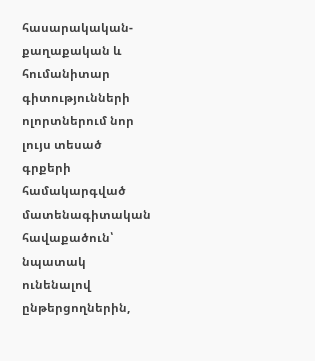հասարակական-քաղաքական և հումանիտար գիտությունների ոլորտներում նոր լույս տեսած գրքերի համակարգված մատենագիտական հավաքածուն՝ նպատակ ունենալով ընթերցողներին,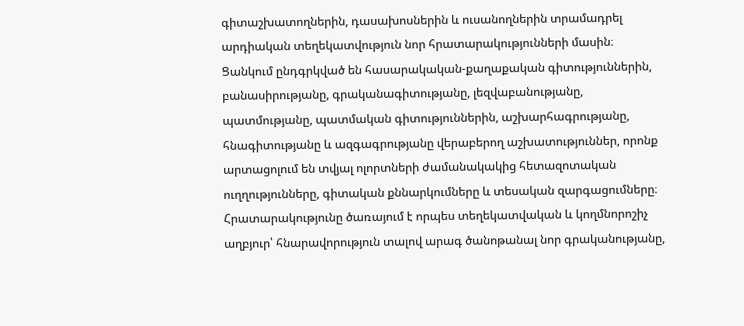գիտաշխատողներին, դասախոսներին և ուսանողներին տրամադրել արդիական տեղեկատվություն նոր հրատարակությունների մասին։ Ցանկում ընդգրկված են հասարակական-քաղաքական գիտություններին, բանասիրությանը, գրականագիտությանը, լեզվաբանությանը, պատմությանը, պատմական գիտություններին, աշխարհագրությանը, հնագիտությանը և ազգագրությանը վերաբերող աշխատություններ, որոնք արտացոլում են տվյալ ոլորտների ժամանակակից հետազոտական ուղղությունները, գիտական քննարկումները և տեսական զարգացումները։ Հրատարակությունը ծառայում է որպես տեղեկատվական և կողմնորոշիչ աղբյուր՝ հնարավորություն տալով արագ ծանոթանալ նոր գրականությանը,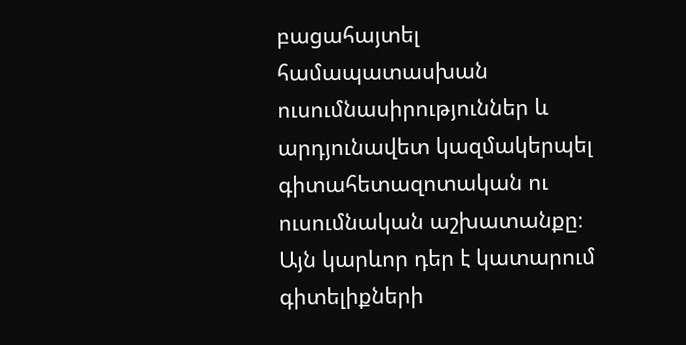բացահայտել համապատասխան ուսումնասիրություններ և արդյունավետ կազմակերպել գիտահետազոտական ու ուսումնական աշխատանքը։ Այն կարևոր դեր է կատարում գիտելիքների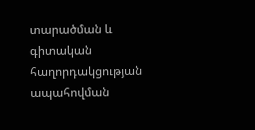տարածման և գիտական հաղորդակցության ապահովման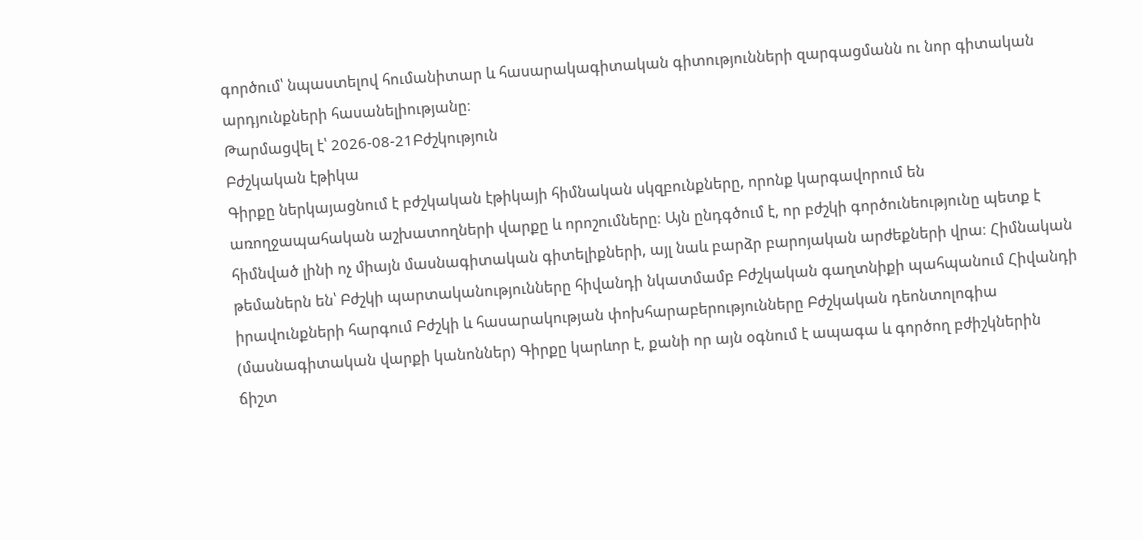գործում՝ նպաստելով հումանիտար և հասարակագիտական գիտությունների զարգացմանն ու նոր գիտական արդյունքների հասանելիությանը։
Թարմացվել է՝ 2026-08-21Բժշկություն
Բժշկական էթիկա
Գիրքը ներկայացնում է բժշկական էթիկայի հիմնական սկզբունքները, որոնք կարգավորում են առողջապահական աշխատողների վարքը և որոշումները։ Այն ընդգծում է, որ բժշկի գործունեությունը պետք է հիմնված լինի ոչ միայն մասնագիտական գիտելիքների, այլ նաև բարձր բարոյական արժեքների վրա։ Հիմնական թեմաներն են՝ Բժշկի պարտականությունները հիվանդի նկատմամբ Բժշկական գաղտնիքի պահպանում Հիվանդի իրավունքների հարգում Բժշկի և հասարակության փոխհարաբերությունները Բժշկական դեոնտոլոգիա (մասնագիտական վարքի կանոններ) Գիրքը կարևոր է, քանի որ այն օգնում է ապագա և գործող բժիշկներին ճիշտ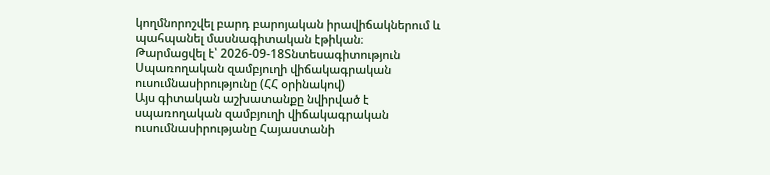կողմնորոշվել բարդ բարոյական իրավիճակներում և պահպանել մասնագիտական էթիկան։
Թարմացվել է՝ 2026-09-18Տնտեսագիտություն
Սպառողական զամբյուղի վիճակագրական ուսումնասիրությունը (ՀՀ օրինակով)
Այս գիտական աշխատանքը նվիրված է սպառողական զամբյուղի վիճակագրական ուսումնասիրությանը Հայաստանի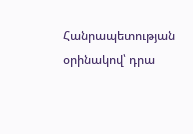Հանրապետության օրինակով՝ դրա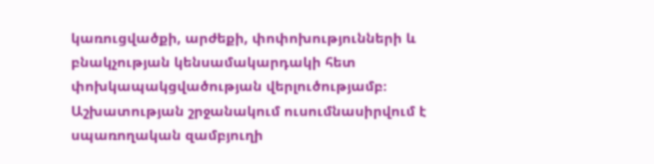կառուցվածքի, արժեքի, փոփոխությունների և բնակչության կենսամակարդակի հետ փոխկապակցվածության վերլուծությամբ։ Աշխատության շրջանակում ուսումնասիրվում է սպառողական զամբյուղի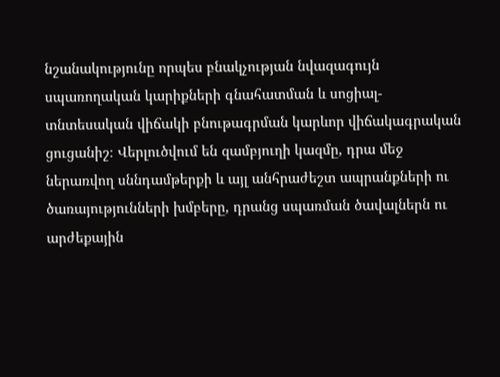նշանակությունը որպես բնակչության նվազագույն սպառողական կարիքների գնահատման և սոցիալ-տնտեսական վիճակի բնութագրման կարևոր վիճակագրական ցուցանիշ։ Վերլուծվում են զամբյուղի կազմը, դրա մեջ ներառվող սննդամթերքի և այլ անհրաժեշտ ապրանքների ու ծառայությունների խմբերը, դրանց սպառման ծավալներն ու արժեքային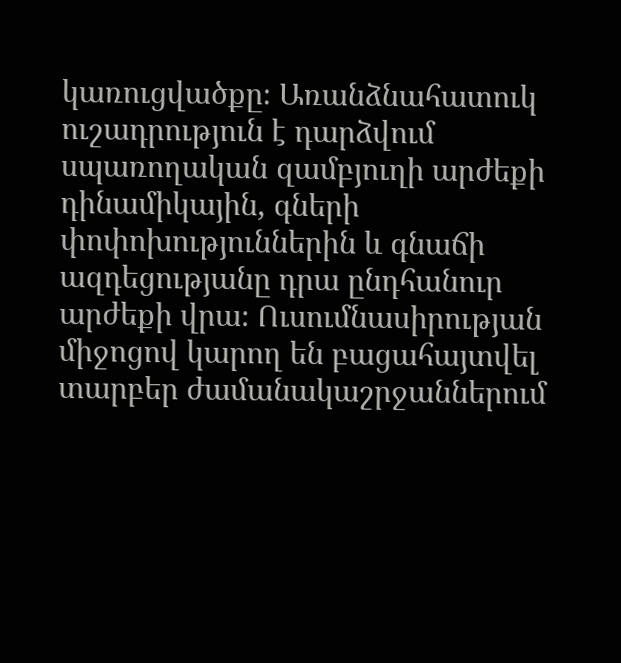կառուցվածքը։ Առանձնահատուկ ուշադրություն է դարձվում սպառողական զամբյուղի արժեքի դինամիկային, գների փոփոխություններին և գնաճի ազդեցությանը դրա ընդհանուր արժեքի վրա։ Ուսումնասիրության միջոցով կարող են բացահայտվել տարբեր ժամանակաշրջաններում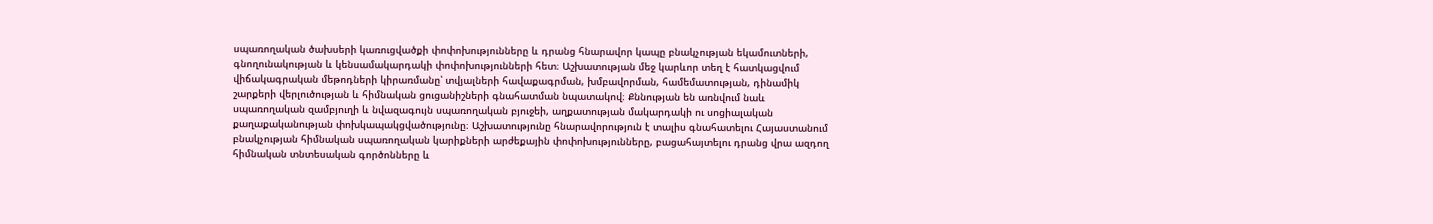սպառողական ծախսերի կառուցվածքի փոփոխությունները և դրանց հնարավոր կապը բնակչության եկամուտների, գնողունակության և կենսամակարդակի փոփոխությունների հետ։ Աշխատության մեջ կարևոր տեղ է հատկացվում վիճակագրական մեթոդների կիրառմանը՝ տվյալների հավաքագրման, խմբավորման, համեմատության, դինամիկ շարքերի վերլուծության և հիմնական ցուցանիշների գնահատման նպատակով։ Քննության են առնվում նաև սպառողական զամբյուղի և նվազագույն սպառողական բյուջեի, աղքատության մակարդակի ու սոցիալական քաղաքականության փոխկապակցվածությունը։ Աշխատությունը հնարավորություն է տալիս գնահատելու Հայաստանում բնակչության հիմնական սպառողական կարիքների արժեքային փոփոխությունները, բացահայտելու դրանց վրա ազդող հիմնական տնտեսական գործոնները և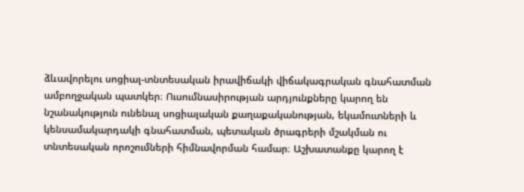ձևավորելու սոցիալ-տնտեսական իրավիճակի վիճակագրական գնահատման ամբողջական պատկեր։ Ուսումնասիրության արդյունքները կարող են նշանակություն ունենալ սոցիալական քաղաքականության, եկամուտների և կենսամակարդակի գնահատման, պետական ծրագրերի մշակման ու տնտեսական որոշումների հիմնավորման համար։ Աշխատանքը կարող է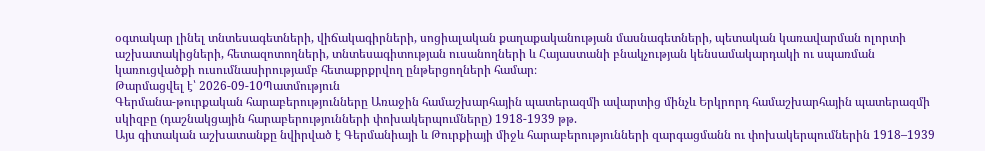օգտակար լինել տնտեսագետների, վիճակագիրների, սոցիալական քաղաքականության մասնագետների, պետական կառավարման ոլորտի աշխատակիցների, հետազոտողների, տնտեսագիտության ուսանողների և Հայաստանի բնակչության կենսամակարդակի ու սպառման կառուցվածքի ուսումնասիրությամբ հետաքրքրվող ընթերցողների համար։
Թարմացվել է՝ 2026-09-10Պատմություն
Գերմանա-թուրքական հարաբերությունները Առաջին համաշխարհային պատերազմի ավարտից մինչև Երկրորդ համաշխարհային պատերազմի սկիզբը (դաշնակցային հարաբերությունների փոխակերպումները) 1918-1939 թթ.
Այս գիտական աշխատանքը նվիրված է Գերմանիայի և Թուրքիայի միջև հարաբերությունների զարգացմանն ու փոխակերպումներին 1918–1939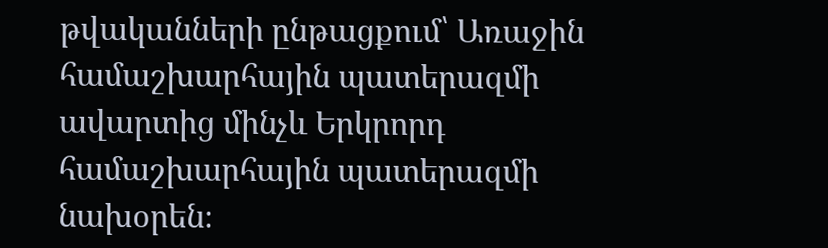թվականների ընթացքում՝ Առաջին համաշխարհային պատերազմի ավարտից մինչև Երկրորդ համաշխարհային պատերազմի նախօրեն։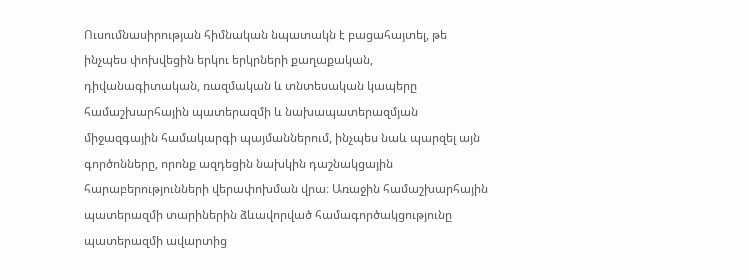Ուսումնասիրության հիմնական նպատակն է բացահայտել, թե ինչպես փոխվեցին երկու երկրների քաղաքական, դիվանագիտական, ռազմական և տնտեսական կապերը համաշխարհային պատերազմի և նախապատերազմյան միջազգային համակարգի պայմաններում, ինչպես նաև պարզել այն գործոնները, որոնք ազդեցին նախկին դաշնակցային հարաբերությունների վերափոխման վրա։ Առաջին համաշխարհային պատերազմի տարիներին ձևավորված համագործակցությունը պատերազմի ավարտից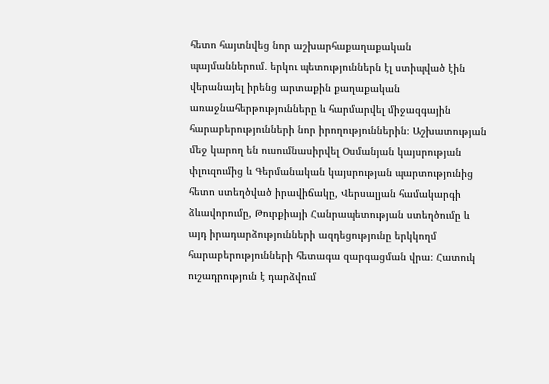հետո հայտնվեց նոր աշխարհաքաղաքական պայմաններում․ երկու պետություններն էլ ստիպված էին վերանայել իրենց արտաքին քաղաքական առաջնահերթությունները և հարմարվել միջազգային հարաբերությունների նոր իրողություններին։ Աշխատության մեջ կարող են ուսումնասիրվել Օսմանյան կայսրության փլուզումից և Գերմանական կայսրության պարտությունից հետո ստեղծված իրավիճակը, Վերսալյան համակարգի ձևավորումը, Թուրքիայի Հանրապետության ստեղծումը և այդ իրադարձությունների ազդեցությունը երկկողմ հարաբերությունների հետագա զարգացման վրա։ Հատուկ ուշադրություն է դարձվում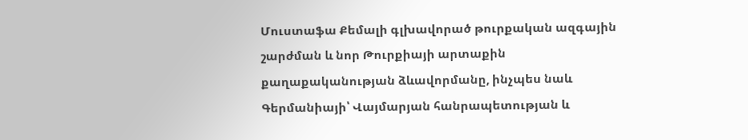Մուստաֆա Քեմալի գլխավորած թուրքական ազգային շարժման և նոր Թուրքիայի արտաքին քաղաքականության ձևավորմանը, ինչպես նաև Գերմանիայի՝ Վայմարյան հանրապետության և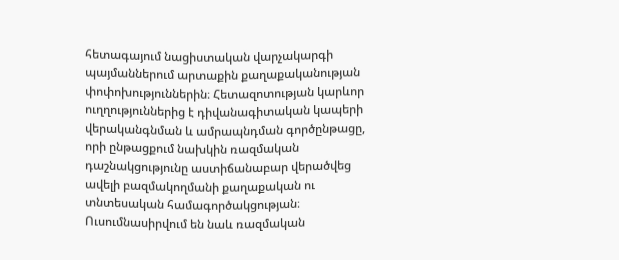հետագայում նացիստական վարչակարգի պայմաններում արտաքին քաղաքականության փոփոխություններին։ Հետազոտության կարևոր ուղղություններից է դիվանագիտական կապերի վերականգնման և ամրապնդման գործընթացը, որի ընթացքում նախկին ռազմական դաշնակցությունը աստիճանաբար վերածվեց ավելի բազմակողմանի քաղաքական ու տնտեսական համագործակցության։ Ուսումնասիրվում են նաև ռազմական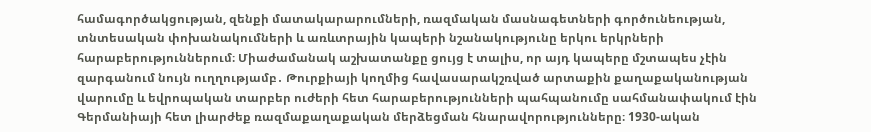համագործակցության, զենքի մատակարարումների, ռազմական մասնագետների գործունեության, տնտեսական փոխանակումների և առևտրային կապերի նշանակությունը երկու երկրների հարաբերություններում։ Միաժամանակ աշխատանքը ցույց է տալիս, որ այդ կապերը մշտապես չէին զարգանում նույն ուղղությամբ․ Թուրքիայի կողմից հավասարակշռված արտաքին քաղաքականության վարումը և եվրոպական տարբեր ուժերի հետ հարաբերությունների պահպանումը սահմանափակում էին Գերմանիայի հետ լիարժեք ռազմաքաղաքական մերձեցման հնարավորությունները։ 1930-ական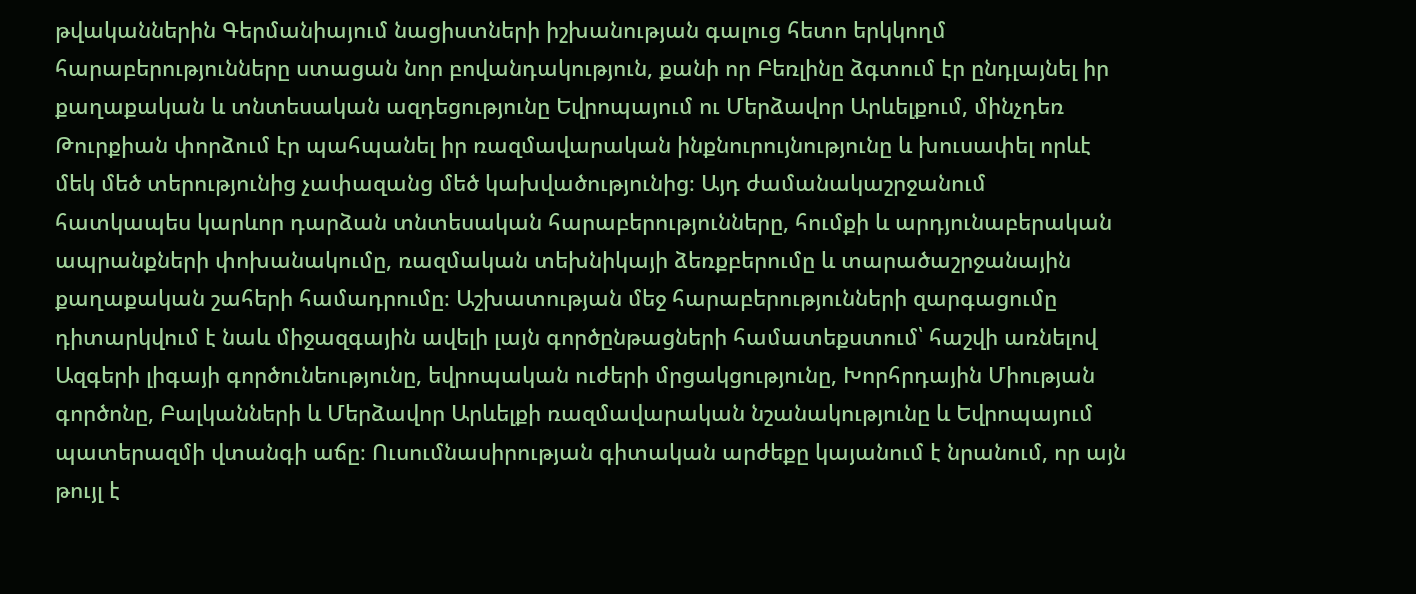թվականներին Գերմանիայում նացիստների իշխանության գալուց հետո երկկողմ հարաբերությունները ստացան նոր բովանդակություն, քանի որ Բեռլինը ձգտում էր ընդլայնել իր քաղաքական և տնտեսական ազդեցությունը Եվրոպայում ու Մերձավոր Արևելքում, մինչդեռ Թուրքիան փորձում էր պահպանել իր ռազմավարական ինքնուրույնությունը և խուսափել որևէ մեկ մեծ տերությունից չափազանց մեծ կախվածությունից։ Այդ ժամանակաշրջանում հատկապես կարևոր դարձան տնտեսական հարաբերությունները, հումքի և արդյունաբերական ապրանքների փոխանակումը, ռազմական տեխնիկայի ձեռքբերումը և տարածաշրջանային քաղաքական շահերի համադրումը։ Աշխատության մեջ հարաբերությունների զարգացումը դիտարկվում է նաև միջազգային ավելի լայն գործընթացների համատեքստում՝ հաշվի առնելով Ազգերի լիգայի գործունեությունը, եվրոպական ուժերի մրցակցությունը, Խորհրդային Միության գործոնը, Բալկանների և Մերձավոր Արևելքի ռազմավարական նշանակությունը և Եվրոպայում պատերազմի վտանգի աճը։ Ուսումնասիրության գիտական արժեքը կայանում է նրանում, որ այն թույլ է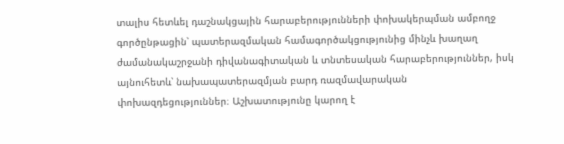տալիս հետևել դաշնակցային հարաբերությունների փոխակերպման ամբողջ գործընթացին՝ պատերազմական համագործակցությունից մինչև խաղաղ ժամանակաշրջանի դիվանագիտական և տնտեսական հարաբերություններ, իսկ այնուհետև՝ նախապատերազմյան բարդ ռազմավարական փոխազդեցություններ։ Աշխատությունը կարող է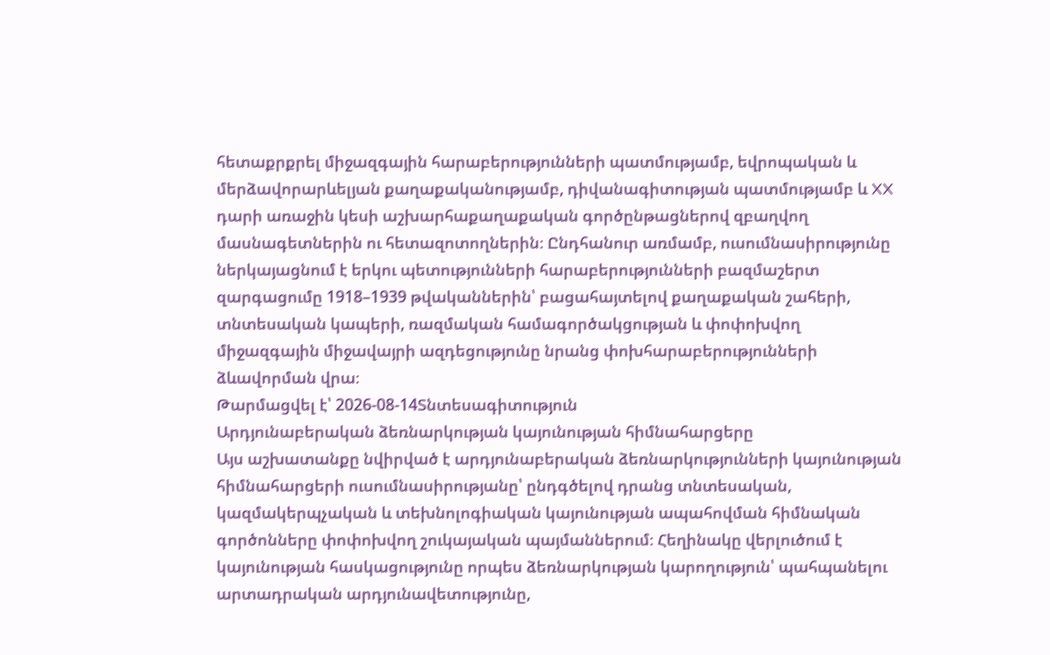հետաքրքրել միջազգային հարաբերությունների պատմությամբ, եվրոպական և մերձավորարևելյան քաղաքականությամբ, դիվանագիտության պատմությամբ և XX դարի առաջին կեսի աշխարհաքաղաքական գործընթացներով զբաղվող մասնագետներին ու հետազոտողներին։ Ընդհանուր առմամբ, ուսումնասիրությունը ներկայացնում է երկու պետությունների հարաբերությունների բազմաշերտ զարգացումը 1918–1939 թվականներին՝ բացահայտելով քաղաքական շահերի, տնտեսական կապերի, ռազմական համագործակցության և փոփոխվող միջազգային միջավայրի ազդեցությունը նրանց փոխհարաբերությունների ձևավորման վրա։
Թարմացվել է՝ 2026-08-14Տնտեսագիտություն
Արդյունաբերական ձեռնարկության կայունության հիմնահարցերը
Այս աշխատանքը նվիրված է արդյունաբերական ձեռնարկությունների կայունության հիմնահարցերի ուսումնասիրությանը՝ ընդգծելով դրանց տնտեսական, կազմակերպչական և տեխնոլոգիական կայունության ապահովման հիմնական գործոնները փոփոխվող շուկայական պայմաններում։ Հեղինակը վերլուծում է կայունության հասկացությունը որպես ձեռնարկության կարողություն՝ պահպանելու արտադրական արդյունավետությունը,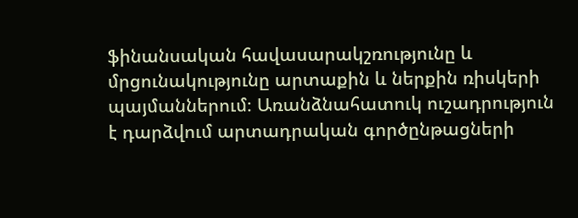ֆինանսական հավասարակշռությունը և մրցունակությունը արտաքին և ներքին ռիսկերի պայմաններում։ Առանձնահատուկ ուշադրություն է դարձվում արտադրական գործընթացների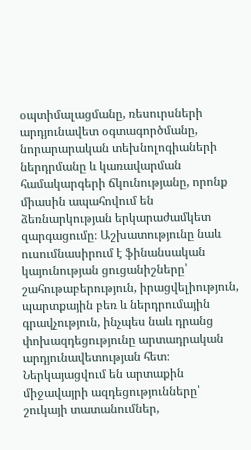օպտիմալացմանը, ռեսուրսների արդյունավետ օգտագործմանը, նորարարական տեխնոլոգիաների ներդրմանը և կառավարման համակարգերի ճկունությանը, որոնք միասին ապահովում են ձեռնարկության երկարաժամկետ զարգացումը։ Աշխատությունը նաև ուսումնասիրում է ֆինանսական կայունության ցուցանիշները՝ շահութաբերություն, իրացվելիություն, պարտքային բեռ և ներդրումային գրավչություն, ինչպես նաև դրանց փոխազդեցությունը արտադրական արդյունավետության հետ։ Ներկայացվում են արտաքին միջավայրի ազդեցությունները՝ շուկայի տատանումներ,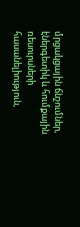մրցակցային ճնշումներ, էներգետիկ և հումքային ռեսուրսների հասանելիություն,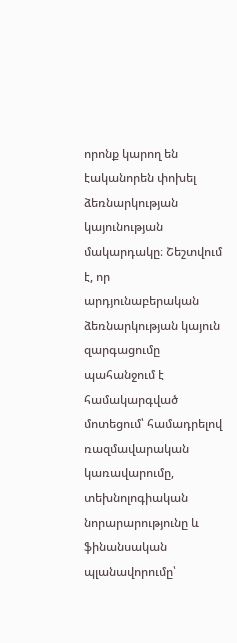որոնք կարող են էականորեն փոխել ձեռնարկության կայունության մակարդակը։ Շեշտվում է, որ արդյունաբերական ձեռնարկության կայուն զարգացումը պահանջում է համակարգված մոտեցում՝ համադրելով ռազմավարական կառավարումը, տեխնոլոգիական նորարարությունը և ֆինանսական պլանավորումը՝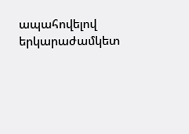ապահովելով երկարաժամկետ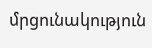մրցունակություն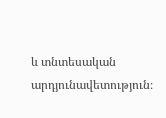և տնտեսական արդյունավետություն։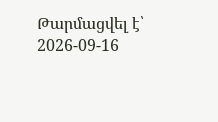Թարմացվել է՝ 2026-09-16